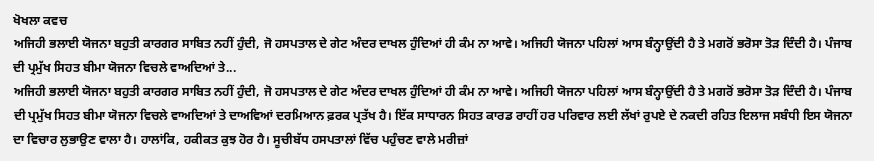ਖੋਖਲਾ ਕਵਚ
ਅਜਿਹੀ ਭਲਾਈ ਯੋਜਨਾ ਬਹੁਤੀ ਕਾਰਗਰ ਸਾਬਿਤ ਨਹੀਂ ਹੁੰਦੀ, ਜੋ ਹਸਪਤਾਲ ਦੇ ਗੇਟ ਅੰਦਰ ਦਾਖਲ ਹੁੰਦਿਆਂ ਹੀ ਕੰਮ ਨਾ ਆਵੇ। ਅਜਿਹੀ ਯੋਜਨਾ ਪਹਿਲਾਂ ਆਸ ਬੰਨ੍ਹਾਉਂਦੀ ਹੈ ਤੇ ਮਗਰੋਂ ਭਰੋਸਾ ਤੋੜ ਦਿੰਦੀ ਹੈ। ਪੰਜਾਬ ਦੀ ਪ੍ਰਮੁੱਖ ਸਿਹਤ ਬੀਮਾ ਯੋਜਨਾ ਵਿਚਲੇ ਵਾਅਦਿਆਂ ਤੇ...
ਅਜਿਹੀ ਭਲਾਈ ਯੋਜਨਾ ਬਹੁਤੀ ਕਾਰਗਰ ਸਾਬਿਤ ਨਹੀਂ ਹੁੰਦੀ, ਜੋ ਹਸਪਤਾਲ ਦੇ ਗੇਟ ਅੰਦਰ ਦਾਖਲ ਹੁੰਦਿਆਂ ਹੀ ਕੰਮ ਨਾ ਆਵੇ। ਅਜਿਹੀ ਯੋਜਨਾ ਪਹਿਲਾਂ ਆਸ ਬੰਨ੍ਹਾਉਂਦੀ ਹੈ ਤੇ ਮਗਰੋਂ ਭਰੋਸਾ ਤੋੜ ਦਿੰਦੀ ਹੈ। ਪੰਜਾਬ ਦੀ ਪ੍ਰਮੁੱਖ ਸਿਹਤ ਬੀਮਾ ਯੋਜਨਾ ਵਿਚਲੇ ਵਾਅਦਿਆਂ ਤੇ ਦਾਅਵਿਆਂ ਦਰਮਿਆਨ ਫ਼ਰਕ ਪ੍ਰਤੱਖ ਹੈ। ਇੱਕ ਸਾਧਾਰਨ ਸਿਹਤ ਕਾਰਡ ਰਾਹੀਂ ਹਰ ਪਰਿਵਾਰ ਲਈ ਲੱਖਾਂ ਰੁਪਏ ਦੇ ਨਕਦੀ ਰਹਿਤ ਇਲਾਜ ਸਬੰਧੀ ਇਸ ਯੋਜਨਾ ਦਾ ਵਿਚਾਰ ਲੁਭਾਉਣ ਵਾਲਾ ਹੈ। ਹਾਲਾਂਕਿ, ਹਕੀਕਤ ਕੁਝ ਹੋਰ ਹੈ। ਸੂਚੀਬੱਧ ਹਸਪਤਾਲਾਂ ਵਿੱਚ ਪਹੁੰਚਣ ਵਾਲੇ ਮਰੀਜ਼ਾਂ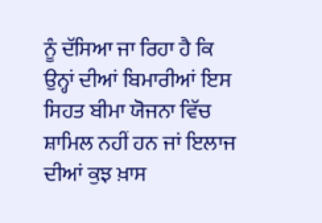ਨੂੰ ਦੱਸਿਆ ਜਾ ਰਿਹਾ ਹੈ ਕਿ ਉਨ੍ਹਾਂ ਦੀਆਂ ਬਿਮਾਰੀਆਂ ਇਸ ਸਿਹਤ ਬੀਮਾ ਯੋਜਨਾ ਵਿੱਚ ਸ਼ਾਮਿਲ ਨਹੀਂ ਹਨ ਜਾਂ ਇਲਾਜ ਦੀਆਂ ਕੁਝ ਖ਼ਾਸ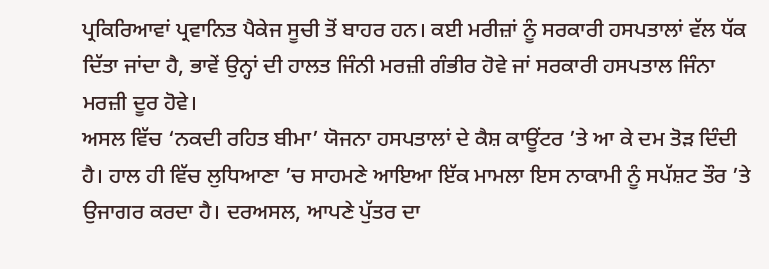ਪ੍ਰਕਿਰਿਆਵਾਂ ਪ੍ਰਵਾਨਿਤ ਪੈਕੇਜ ਸੂਚੀ ਤੋਂ ਬਾਹਰ ਹਨ। ਕਈ ਮਰੀਜ਼ਾਂ ਨੂੰ ਸਰਕਾਰੀ ਹਸਪਤਾਲਾਂ ਵੱਲ ਧੱਕ ਦਿੱਤਾ ਜਾਂਦਾ ਹੈ, ਭਾਵੇਂ ਉਨ੍ਹਾਂ ਦੀ ਹਾਲਤ ਜਿੰਨੀ ਮਰਜ਼ੀ ਗੰਭੀਰ ਹੋਵੇ ਜਾਂ ਸਰਕਾਰੀ ਹਸਪਤਾਲ ਜਿੰਨਾ ਮਰਜ਼ੀ ਦੂਰ ਹੋਵੇ।
ਅਸਲ ਵਿੱਚ ‘ਨਕਦੀ ਰਹਿਤ ਬੀਮਾ’ ਯੋਜਨਾ ਹਸਪਤਾਲਾਂ ਦੇ ਕੈਸ਼ ਕਾਊਂਟਰ ’ਤੇ ਆ ਕੇ ਦਮ ਤੋੜ ਦਿੰਦੀ ਹੈ। ਹਾਲ ਹੀ ਵਿੱਚ ਲੁਧਿਆਣਾ ’ਚ ਸਾਹਮਣੇ ਆਇਆ ਇੱਕ ਮਾਮਲਾ ਇਸ ਨਾਕਾਮੀ ਨੂੰ ਸਪੱਸ਼ਟ ਤੌਰ ’ਤੇ ਉਜਾਗਰ ਕਰਦਾ ਹੈ। ਦਰਅਸਲ, ਆਪਣੇ ਪੁੱਤਰ ਦਾ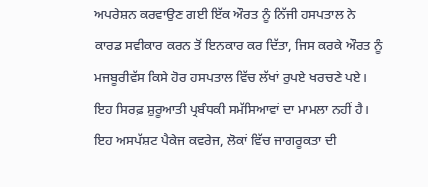ਅਪਰੇਸ਼ਨ ਕਰਵਾਉਣ ਗਈ ਇੱਕ ਔਰਤ ਨੂੰ ਨਿੱਜੀ ਹਸਪਤਾਲ ਨੇ ਕਾਰਡ ਸਵੀਕਾਰ ਕਰਨ ਤੋਂ ਇਨਕਾਰ ਕਰ ਦਿੱਤਾ, ਜਿਸ ਕਰਕੇ ਔਰਤ ਨੂੰ ਮਜਬੂਰੀਵੱਸ ਕਿਸੇ ਹੋਰ ਹਸਪਤਾਲ ਵਿੱਚ ਲੱਖਾਂ ਰੁਪਏ ਖਰਚਣੇ ਪਏ। ਇਹ ਸਿਰਫ਼ ਸ਼ੁਰੂਆਤੀ ਪ੍ਰਬੰਧਕੀ ਸਮੱਸਿਆਵਾਂ ਦਾ ਮਾਮਲਾ ਨਹੀਂ ਹੈ। ਇਹ ਅਸਪੱਸ਼ਟ ਪੈਕੇਜ ਕਵਰੇਜ, ਲੋਕਾਂ ਵਿੱਚ ਜਾਗਰੂਕਤਾ ਦੀ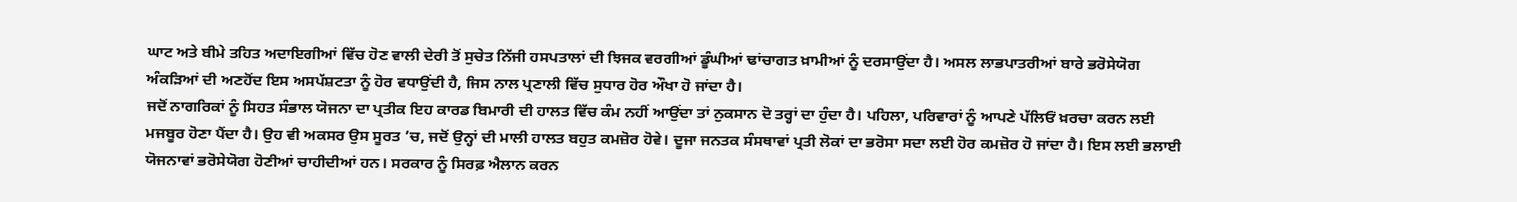ਘਾਟ ਅਤੇ ਬੀਮੇ ਤਹਿਤ ਅਦਾਇਗੀਆਂ ਵਿੱਚ ਹੋਣ ਵਾਲੀ ਦੇਰੀ ਤੋਂ ਸੁਚੇਤ ਨਿੱਜੀ ਹਸਪਤਾਲਾਂ ਦੀ ਝਿਜਕ ਵਰਗੀਆਂ ਡੂੰਘੀਆਂ ਢਾਂਚਾਗਤ ਖ਼ਾਮੀਆਂ ਨੂੰ ਦਰਸਾਉਂਦਾ ਹੈ। ਅਸਲ ਲਾਭਪਾਤਰੀਆਂ ਬਾਰੇ ਭਰੋਸੇਯੋਗ ਅੰਕੜਿਆਂ ਦੀ ਅਣਹੋਂਦ ਇਸ ਅਸਪੱਸ਼ਟਤਾ ਨੂੰ ਹੋਰ ਵਧਾਉਂਦੀ ਹੈ, ਜਿਸ ਨਾਲ ਪ੍ਰਣਾਲੀ ਵਿੱਚ ਸੁਧਾਰ ਹੋਰ ਔਖਾ ਹੋ ਜਾਂਦਾ ਹੈ।
ਜਦੋਂ ਨਾਗਰਿਕਾਂ ਨੂੰ ਸਿਹਤ ਸੰਭਾਲ ਯੋਜਨਾ ਦਾ ਪ੍ਰਤੀਕ ਇਹ ਕਾਰਡ ਬਿਮਾਰੀ ਦੀ ਹਾਲਤ ਵਿੱਚ ਕੰਮ ਨਹੀਂ ਆਉਂਦਾ ਤਾਂ ਨੁਕਸਾਨ ਦੋ ਤਰ੍ਹਾਂ ਦਾ ਹੁੰਦਾ ਹੈ। ਪਹਿਲਾ, ਪਰਿਵਾਰਾਂ ਨੂੰ ਆਪਣੇ ਪੱਲਿਓਂ ਖ਼ਰਚਾ ਕਰਨ ਲਈ ਮਜਬੂਰ ਹੋਣਾ ਪੈਂਦਾ ਹੈ। ਉਹ ਵੀ ਅਕਸਰ ਉਸ ਸੂਰਤ ’ਚ, ਜਦੋਂ ਉਨ੍ਹਾਂ ਦੀ ਮਾਲੀ ਹਾਲਤ ਬਹੁਤ ਕਮਜ਼ੋਰ ਹੋਵੇ। ਦੂਜਾ ਜਨਤਕ ਸੰਸਥਾਵਾਂ ਪ੍ਰਤੀ ਲੋਕਾਂ ਦਾ ਭਰੋਸਾ ਸਦਾ ਲਈ ਹੋਰ ਕਮਜ਼ੋਰ ਹੋ ਜਾਂਦਾ ਹੈ। ਇਸ ਲਈ ਭਲਾਈ ਯੋਜਨਾਵਾਂ ਭਰੋਸੇਯੋਗ ਹੋਣੀਆਂ ਚਾਹੀਦੀਆਂ ਹਨ। ਸਰਕਾਰ ਨੂੰ ਸਿਰਫ਼ ਐਲਾਨ ਕਰਨ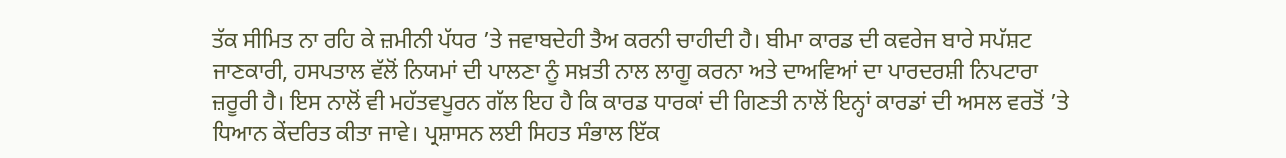ਤੱਕ ਸੀਮਿਤ ਨਾ ਰਹਿ ਕੇ ਜ਼ਮੀਨੀ ਪੱਧਰ ’ਤੇ ਜਵਾਬਦੇਹੀ ਤੈਅ ਕਰਨੀ ਚਾਹੀਦੀ ਹੈ। ਬੀਮਾ ਕਾਰਡ ਦੀ ਕਵਰੇਜ ਬਾਰੇ ਸਪੱਸ਼ਟ ਜਾਣਕਾਰੀ, ਹਸਪਤਾਲ ਵੱਲੋਂ ਨਿਯਮਾਂ ਦੀ ਪਾਲਣਾ ਨੂੰ ਸਖ਼ਤੀ ਨਾਲ ਲਾਗੂ ਕਰਨਾ ਅਤੇ ਦਾਅਵਿਆਂ ਦਾ ਪਾਰਦਰਸ਼ੀ ਨਿਪਟਾਰਾ ਜ਼ਰੂਰੀ ਹੈ। ਇਸ ਨਾਲੋਂ ਵੀ ਮਹੱਤਵਪੂਰਨ ਗੱਲ ਇਹ ਹੈ ਕਿ ਕਾਰਡ ਧਾਰਕਾਂ ਦੀ ਗਿਣਤੀ ਨਾਲੋਂ ਇਨ੍ਹਾਂ ਕਾਰਡਾਂ ਦੀ ਅਸਲ ਵਰਤੋਂ ’ਤੇ ਧਿਆਨ ਕੇਂਦਰਿਤ ਕੀਤਾ ਜਾਵੇ। ਪ੍ਰਸ਼ਾਸਨ ਲਈ ਸਿਹਤ ਸੰਭਾਲ ਇੱਕ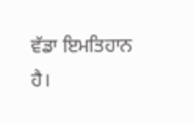ਵੱਡਾ ਇਮਤਿਹਾਨ ਹੈ।